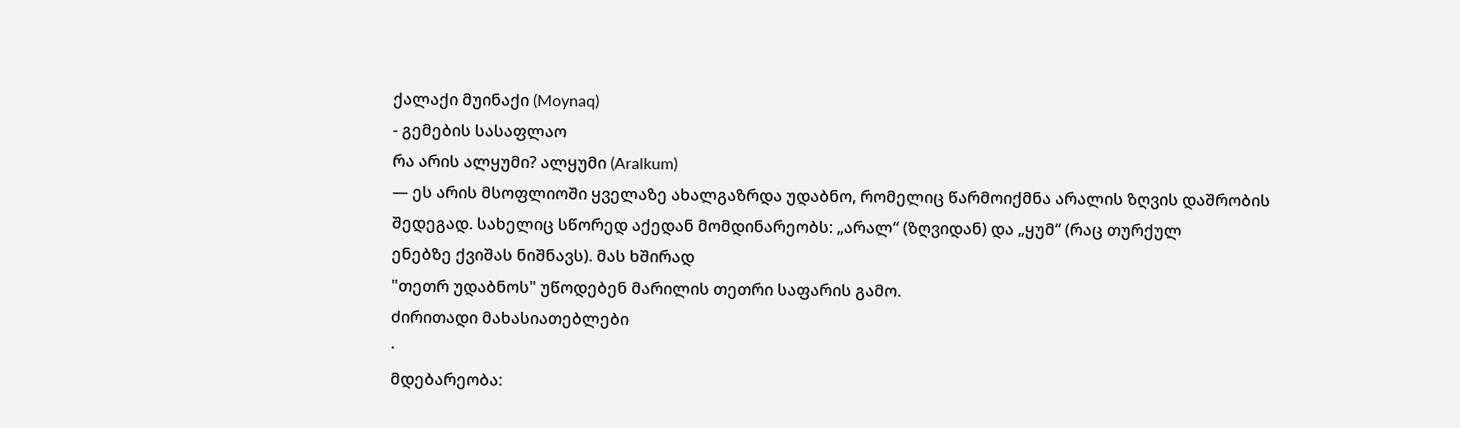ქალაქი მუინაქი (Moynaq)
- გემების სასაფლაო
რა არის ალყუმი? ალყუმი (Aralkum)
— ეს არის მსოფლიოში ყველაზე ახალგაზრდა უდაბნო, რომელიც წარმოიქმნა არალის ზღვის დაშრობის
შედეგად. სახელიც სწორედ აქედან მომდინარეობს: „არალ“ (ზღვიდან) და „ყუმ“ (რაც თურქულ
ენებზე ქვიშას ნიშნავს). მას ხშირად
"თეთრ უდაბნოს" უწოდებენ მარილის თეთრი საფარის გამო.
ძირითადი მახასიათებლები
·
მდებარეობა: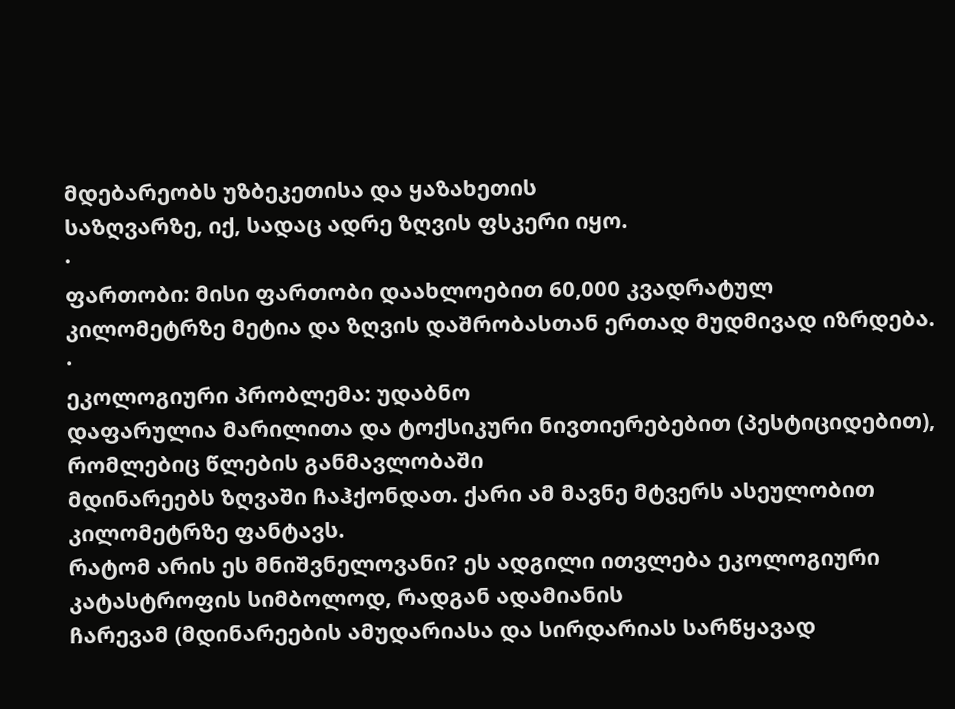მდებარეობს უზბეკეთისა და ყაზახეთის
საზღვარზე, იქ, სადაც ადრე ზღვის ფსკერი იყო.
·
ფართობი: მისი ფართობი დაახლოებით 60,000 კვადრატულ
კილომეტრზე მეტია და ზღვის დაშრობასთან ერთად მუდმივად იზრდება.
·
ეკოლოგიური პრობლემა: უდაბნო
დაფარულია მარილითა და ტოქსიკური ნივთიერებებით (პესტიციდებით), რომლებიც წლების განმავლობაში
მდინარეებს ზღვაში ჩაჰქონდათ. ქარი ამ მავნე მტვერს ასეულობით კილომეტრზე ფანტავს.
რატომ არის ეს მნიშვნელოვანი? ეს ადგილი ითვლება ეკოლოგიური კატასტროფის სიმბოლოდ, რადგან ადამიანის
ჩარევამ (მდინარეების ამუდარიასა და სირდარიას სარწყავად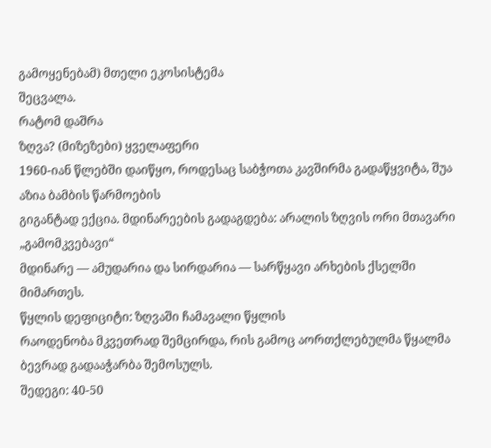გამოყენებამ) მთელი ეკოსისტემა
შეცვალა.
რატომ დაშრა
ზღვა? (მიზეზები) ყველაფერი
1960-იან წლებში დაიწყო, როდესაც საბჭოთა კავშირმა გადაწყვიტა, შუა აზია ბამბის წარმოების
გიგანტად ექცია. მდინარეების გადაგდება: არალის ზღვის ორი მთავარი „გამომკვებავი“
მდინარე — ამუდარია და სირდარია — სარწყავი არხების ქსელში მიმართეს.
წყლის დეფიციტი: ზღვაში ჩამავალი წყლის
რაოდენობა მკვეთრად შემცირდა, რის გამოც აორთქლებულმა წყალმა ბევრად გადააჭარბა შემოსულს.
შედეგი: 40-50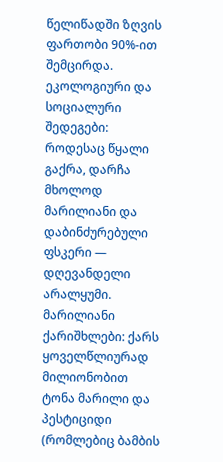წელიწადში ზღვის ფართობი 90%-ით შემცირდა.
ეკოლოგიური და სოციალური შედეგები: როდესაც წყალი გაქრა, დარჩა მხოლოდ მარილიანი და
დაბინძურებული ფსკერი — დღევანდელი არალყუმი.
მარილიანი ქარიშხლები: ქარს ყოველწლიურად
მილიონობით ტონა მარილი და პესტიციდი (რომლებიც ბამბის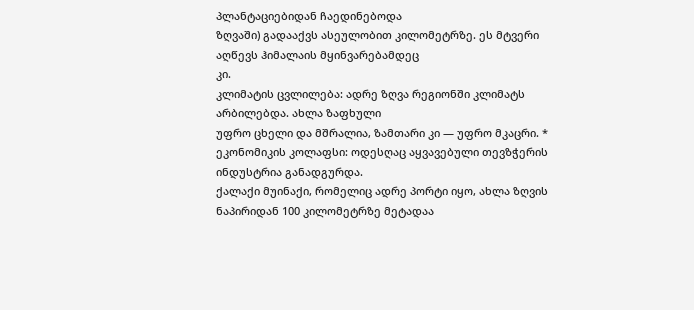პლანტაციებიდან ჩაედინებოდა
ზღვაში) გადააქვს ასეულობით კილომეტრზე. ეს მტვერი აღწევს ჰიმალაის მყინვარებამდეც
კი.
კლიმატის ცვლილება: ადრე ზღვა რეგიონში კლიმატს არბილებდა. ახლა ზაფხული
უფრო ცხელი და მშრალია, ზამთარი კი — უფრო მკაცრი. *
ეკონომიკის კოლაფსი: ოდესღაც აყვავებული თევზჭერის ინდუსტრია განადგურდა.
ქალაქი მუინაქი, რომელიც ადრე პორტი იყო, ახლა ზღვის ნაპირიდან 100 კილომეტრზე მეტადაა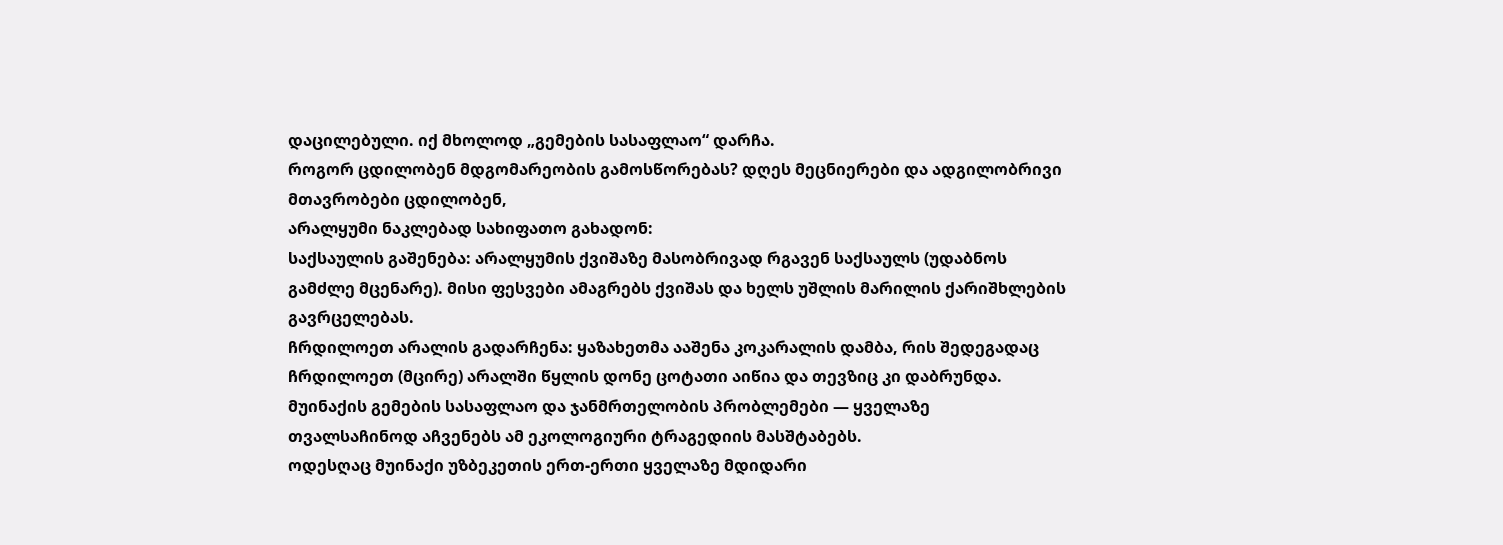დაცილებული. იქ მხოლოდ „გემების სასაფლაო“ დარჩა.
როგორ ცდილობენ მდგომარეობის გამოსწორებას? დღეს მეცნიერები და ადგილობრივი მთავრობები ცდილობენ,
არალყუმი ნაკლებად სახიფათო გახადონ:
საქსაულის გაშენება: არალყუმის ქვიშაზე მასობრივად რგავენ საქსაულს (უდაბნოს
გამძლე მცენარე). მისი ფესვები ამაგრებს ქვიშას და ხელს უშლის მარილის ქარიშხლების
გავრცელებას.
ჩრდილოეთ არალის გადარჩენა: ყაზახეთმა ააშენა კოკარალის დამბა, რის შედეგადაც
ჩრდილოეთ (მცირე) არალში წყლის დონე ცოტათი აიწია და თევზიც კი დაბრუნდა.
მუინაქის გემების სასაფლაო და ჯანმრთელობის პრობლემები — ყველაზე
თვალსაჩინოდ აჩვენებს ამ ეკოლოგიური ტრაგედიის მასშტაბებს.
ოდესღაც მუინაქი უზბეკეთის ერთ-ერთი ყველაზე მდიდარი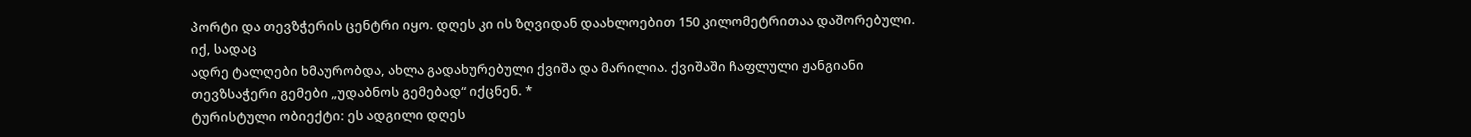პორტი და თევზჭერის ცენტრი იყო. დღეს კი ის ზღვიდან დაახლოებით 150 კილომეტრითაა დაშორებული.
იქ, სადაც
ადრე ტალღები ხმაურობდა, ახლა გადახურებული ქვიშა და მარილია. ქვიშაში ჩაფლული ჟანგიანი
თევზსაჭერი გემები „უდაბნოს გემებად“ იქცნენ. *
ტურისტული ობიექტი: ეს ადგილი დღეს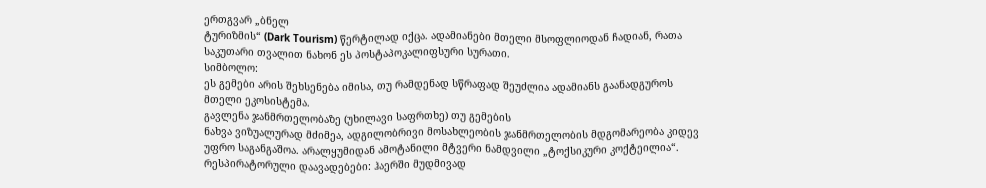ერთგვარ „ბნელ
ტურიზმის“ (Dark Tourism) წერტილად იქცა. ადამიანები მთელი მსოფლიოდან ჩადიან, რათა
საკუთარი თვალით ნახონ ეს პოსტაპოკალიფსური სურათი.
სიმბოლო:
ეს გემები არის შეხსენება იმისა, თუ რამდენად სწრაფად შეუძლია ადამიანს გაანადგუროს
მთელი ეკოსისტემა.
გავლენა ჯანმრთელობაზე (უხილავი საფრთხე) თუ გემების
ნახვა ვიზუალურად მძიმეა, ადგილობრივი მოსახლეობის ჯანმრთელობის მდგომარეობა კიდევ
უფრო საგანგაშოა. არალყუმიდან ამოტანილი მტვერი ნამდვილი „ტოქსიკური კოქტეილია“.
რესპირატორული დაავადებები: ჰაერში მუდმივად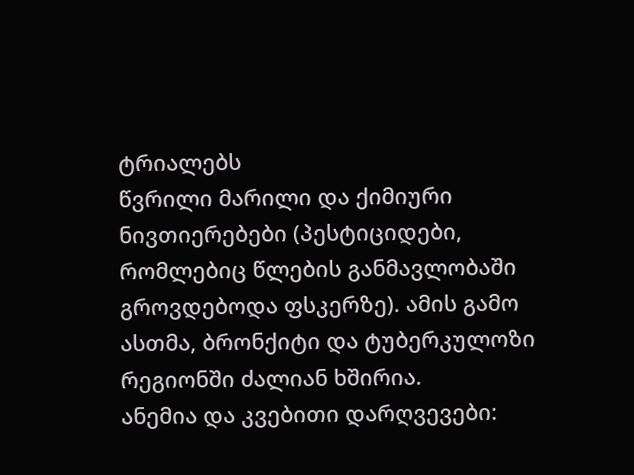ტრიალებს
წვრილი მარილი და ქიმიური ნივთიერებები (პესტიციდები, რომლებიც წლების განმავლობაში
გროვდებოდა ფსკერზე). ამის გამო ასთმა, ბრონქიტი და ტუბერკულოზი რეგიონში ძალიან ხშირია.
ანემია და კვებითი დარღვევები: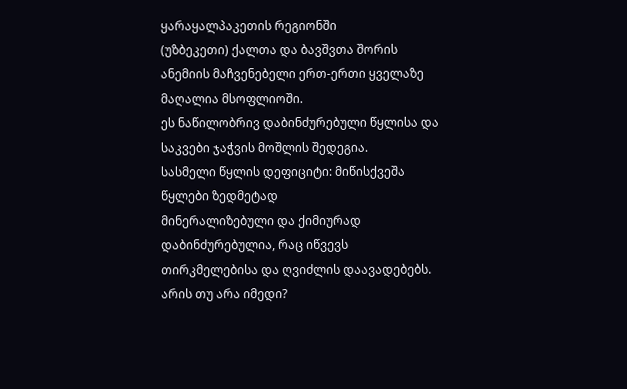ყარაყალპაკეთის რეგიონში
(უზბეკეთი) ქალთა და ბავშვთა შორის ანემიის მაჩვენებელი ერთ-ერთი ყველაზე მაღალია მსოფლიოში.
ეს ნაწილობრივ დაბინძურებული წყლისა და საკვები ჯაჭვის მოშლის შედეგია.
სასმელი წყლის დეფიციტი: მიწისქვეშა წყლები ზედმეტად
მინერალიზებული და ქიმიურად დაბინძურებულია, რაც იწვევს თირკმელებისა და ღვიძლის დაავადებებს.
არის თუ არა იმედი?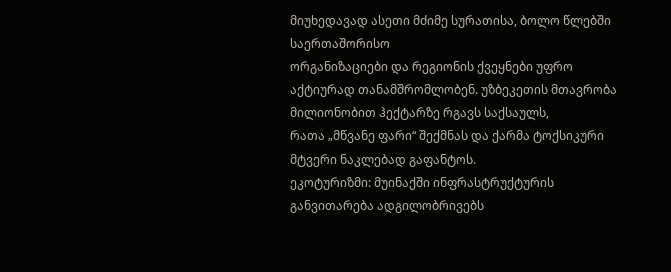მიუხედავად ასეთი მძიმე სურათისა, ბოლო წლებში საერთაშორისო
ორგანიზაციები და რეგიონის ქვეყნები უფრო აქტიურად თანამშრომლობენ. უზბეკეთის მთავრობა მილიონობით ჰექტარზე რგავს საქსაულს,
რათა „მწვანე ფარი“ შექმნას და ქარმა ტოქსიკური მტვერი ნაკლებად გაფანტოს.
ეკოტურიზმი: მუინაქში ინფრასტრუქტურის განვითარება ადგილობრივებს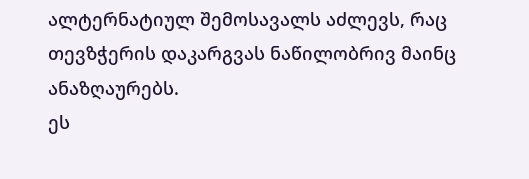ალტერნატიულ შემოსავალს აძლევს, რაც თევზჭერის დაკარგვას ნაწილობრივ მაინც ანაზღაურებს.
ეს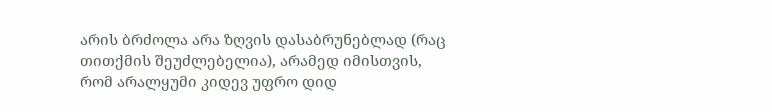არის ბრძოლა არა ზღვის დასაბრუნებლად (რაც თითქმის შეუძლებელია), არამედ იმისთვის,
რომ არალყუმი კიდევ უფრო დიდ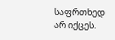საფრთხედ არ იქცეს.